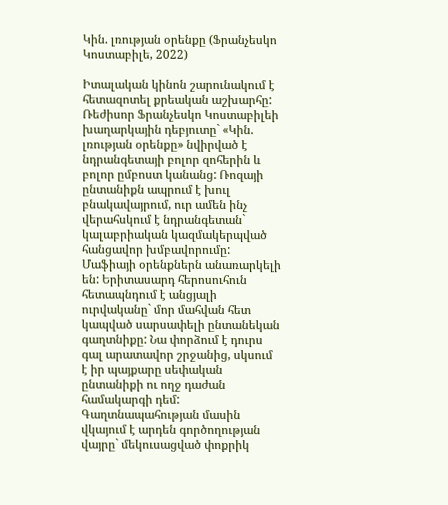Կին. լռության օրենքը (Ֆրանչեսկո Կոստաբիլե, 2022)

Իտալական կինոն շարունակում է հետազոտել քրեական աշխարհը: Ռեժիսոր Ֆրանչեսկո Կոստաբիլեի խաղարկային դեբյուտը` «Կին. լռության օրենքը» նվիրված է նդրանգետայի բոլոր զոհերին և բոլոր ըմբոստ կանանց: Ռոզայի ընտանիքն ապրում է խուլ բնակավայրում, ուր ամեն ինչ վերահսկում է նդրանգետան` կալաբրիական կազմակերպված հանցավոր խմբավորումը: Մաֆիայի օրենքներն անառարկելի են: Երիտասարդ հերոսուհուն հետապնդում է անցյալի ուրվականը` մոր մահվան հետ կապված սարսափելի ընտանեկան գաղտնիքը: Նա փորձում է դուրս գալ արատավոր շրջանից, սկսում է իր պայքարը սեփական ընտանիքի ու ողջ դաժան համակարգի դեմ:
Գաղտնապահության մասին վկայում է արդեն գործողության վայրը` մեկուսացված փոքրիկ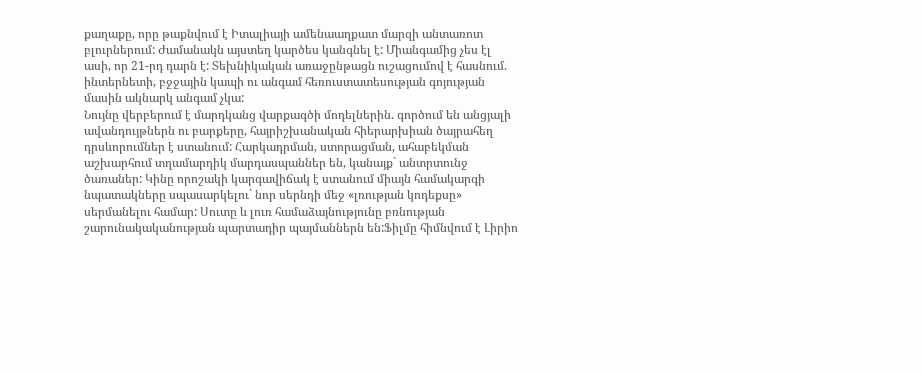քաղաքը, որը թաքնվում է Իտալիայի ամենաաղքատ մարզի անտառոտ բլուրներում: Ժամանակն այստեղ կարծես կանգնել է: Միանգամից չես էլ ասի, որ 21-րդ դարն է: Տեխնիկական առաջընթացն ուշացումով է հասնում. ինտերնետի, բջջային կապի ու անգամ հեռուստատեսության գոյության մասին ակնարկ անգամ չկա:
Նույնը վերբերում է մարդկանց վարքագծի մոդելներին. գործում են անցյալի ավանդույթներն ու բարքերը, հայրիշխանական հիերարխիան ծայրահեղ դրսևորումներ է ստանում: Հարկադրման, ստորացման, ահաբեկման աշխարհում տղամարդիկ մարդասպաններ են, կանայք` անտրտունջ ծառաներ: Կինը որոշակի կարգավիճակ է ստանում միայն համակարգի նպատակները սպասարկելու` նոր սերնդի մեջ «լռության կոդեքսը» սերմանելու համար: Սուտը և լուռ համաձայնությունը բռնության շարունակականության պարտադիր պայմաններն են:Ֆիլմը հիմնվում է Լիրիո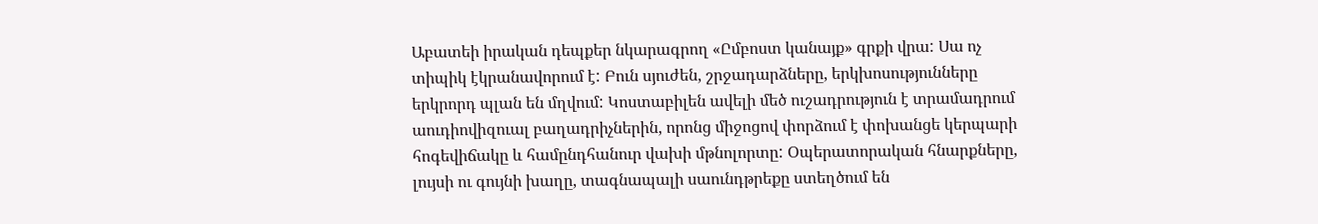Աբատեի իրական դեպքեր նկարագրող «Ըմբոստ կանայք» գրքի վրա: Սա ոչ տիպիկ էկրանավորում է: Բուն սյուժեն, շրջադարձները, երկխոսությունները երկրորդ պլան են մղվում: Կոստաբիլեն ավելի մեծ ուշադրություն է տրամադրում աուդիովիզուալ բաղադրիչներին, որոնց միջոցով փորձում է փոխանցե կերպարի հոգեվիճակը և համընդհանուր վախի մթնոլորտը: Օպերատորական հնարքները, լույսի ու գույնի խաղը, տագնապալի սաունդթրեքը ստեղծում են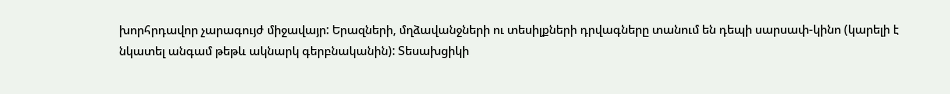խորհրդավոր չարագույժ միջավայր: Երազների, մղձավանջների ու տեսիլքների դրվագները տանում են դեպի սարսափ-կինո (կարելի է նկատել անգամ թեթև ակնարկ գերբնականին): Տեսախցիկի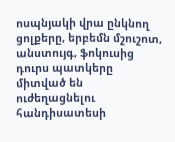ոսպնյակի վրա ընկնող ցոլքերը, երբեմն մշուշոտ, անստույգ, ֆոկուսից դուրս պատկերը միտված են ուժեղացնելու հանդիսատեսի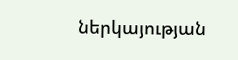ներկայության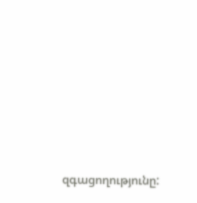զգացողությունը: